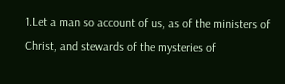1.Let a man so account of us, as of the ministers of Christ, and stewards of the mysteries of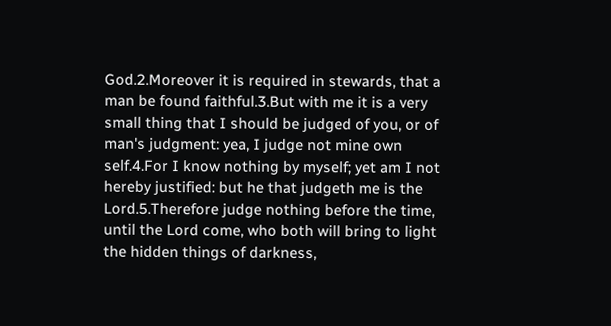God.2.Moreover it is required in stewards, that a man be found faithful.3.But with me it is a very small thing that I should be judged of you, or of man's judgment: yea, I judge not mine own self.4.For I know nothing by myself; yet am I not hereby justified: but he that judgeth me is the Lord.5.Therefore judge nothing before the time, until the Lord come, who both will bring to light the hidden things of darkness,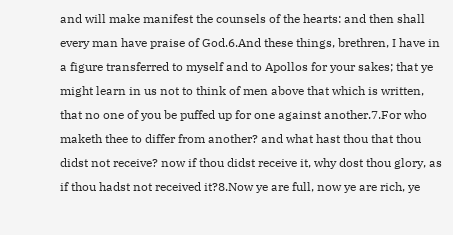and will make manifest the counsels of the hearts: and then shall every man have praise of God.6.And these things, brethren, I have in a figure transferred to myself and to Apollos for your sakes; that ye might learn in us not to think of men above that which is written, that no one of you be puffed up for one against another.7.For who maketh thee to differ from another? and what hast thou that thou didst not receive? now if thou didst receive it, why dost thou glory, as if thou hadst not received it?8.Now ye are full, now ye are rich, ye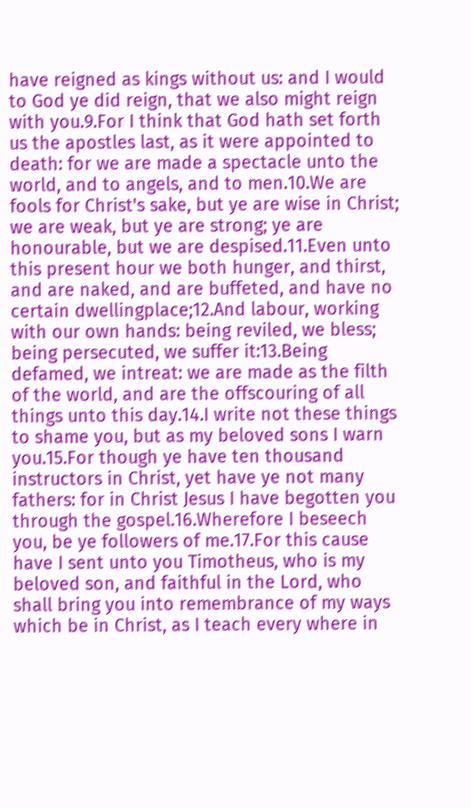have reigned as kings without us: and I would to God ye did reign, that we also might reign with you.9.For I think that God hath set forth us the apostles last, as it were appointed to death: for we are made a spectacle unto the world, and to angels, and to men.10.We are fools for Christ's sake, but ye are wise in Christ; we are weak, but ye are strong; ye are honourable, but we are despised.11.Even unto this present hour we both hunger, and thirst, and are naked, and are buffeted, and have no certain dwellingplace;12.And labour, working with our own hands: being reviled, we bless; being persecuted, we suffer it:13.Being defamed, we intreat: we are made as the filth of the world, and are the offscouring of all things unto this day.14.I write not these things to shame you, but as my beloved sons I warn you.15.For though ye have ten thousand instructors in Christ, yet have ye not many fathers: for in Christ Jesus I have begotten you through the gospel.16.Wherefore I beseech you, be ye followers of me.17.For this cause have I sent unto you Timotheus, who is my beloved son, and faithful in the Lord, who shall bring you into remembrance of my ways which be in Christ, as I teach every where in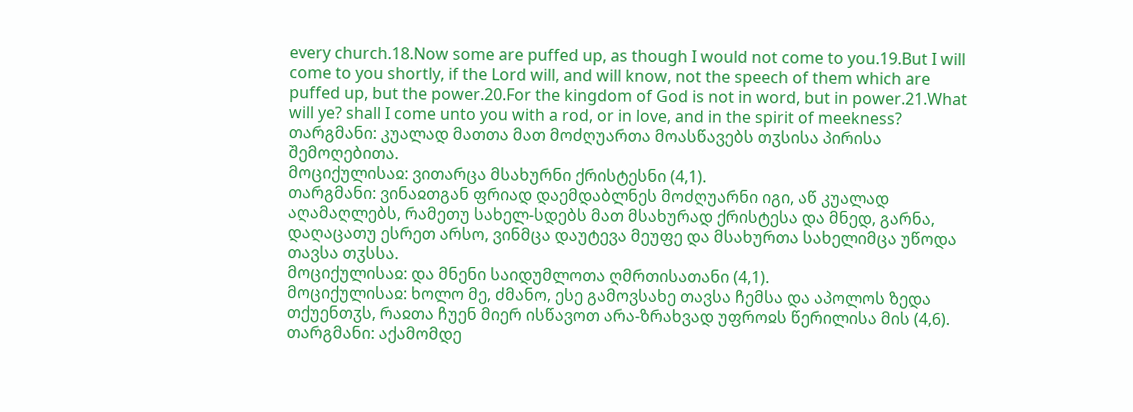every church.18.Now some are puffed up, as though I would not come to you.19.But I will come to you shortly, if the Lord will, and will know, not the speech of them which are puffed up, but the power.20.For the kingdom of God is not in word, but in power.21.What will ye? shall I come unto you with a rod, or in love, and in the spirit of meekness?
თარგმანი: კუალად მათთა მათ მოძღუართა მოასწავებს თჳსისა პირისა შემოღებითა.
მოციქულისაჲ: ვითარცა მსახურნი ქრისტესნი (4,1).
თარგმანი: ვინაჲთგან ფრიად დაემდაბლნეს მოძღუარნი იგი, აწ კუალად აღამაღლებს, რამეთუ სახელ-სდებს მათ მსახურად ქრისტესა და მნედ, გარნა, დაღაცათუ ესრეთ არსო, ვინმცა დაუტევა მეუფე და მსახურთა სახელიმცა უწოდა თავსა თჳსსა.
მოციქულისაჲ: და მნენი საიდუმლოთა ღმრთისათანი (4,1).
მოციქულისაჲ: ხოლო მე, ძმანო, ესე გამოვსახე თავსა ჩემსა და აპოლოს ზედა თქუენთჳს, რაჲთა ჩუენ მიერ ისწავოთ არა-ზრახვად უფროჲს წერილისა მის (4,6).
თარგმანი: აქამომდე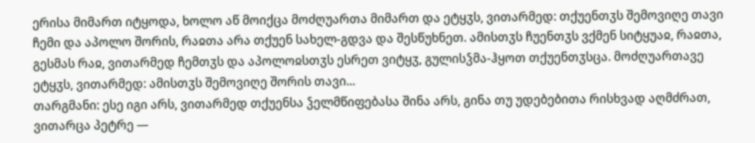ერისა მიმართ იტყოდა, ხოლო აწ მოიქცა მოძღუართა მიმართ და ეტყჳს, ვითარმედ: თქუენთჳს შემოვიღე თავი ჩემი და აპოლო შორის, რაჲთა არა თქუენ სახელ-გდვა და შესწუხნეთ. ამისთჳს ჩუენთჳს ვქმენ სიტყუაჲ, რაჲთა, გესმას რაჲ, ვითარმედ ჩემთჳს და აპოლოჲსთჳს ესრეთ ვიტყჳ, გულისჴმა-ჰყოთ თქუენთჳსცა. მოძღუართავე ეტყჳს, ვითარმედ: ამისთჳს შემოვიღე შორის თავი...
თარგმანი: ესე იგი არს, ვითარმედ თქუენსა ჴელმწიფებასა შინა არს, გინა თუ უდებებითა რისხვად აღმძრათ, ვითარცა პეტრე —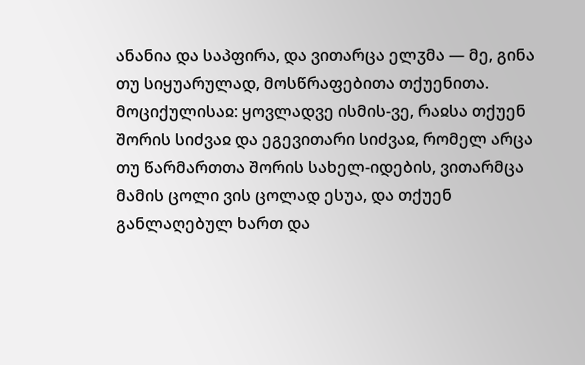ანანია და საპფირა, და ვითარცა ელჳმა — მე, გინა თუ სიყუარულად, მოსწრაფებითა თქუენითა.
მოციქულისაჲ: ყოვლადვე ისმის-ვე, რაჲსა თქუენ შორის სიძვაჲ და ეგევითარი სიძვაჲ, რომელ არცა თუ წარმართთა შორის სახელ-იდების, ვითარმცა მამის ცოლი ვის ცოლად ესუა, და თქუენ განლაღებულ ხართ და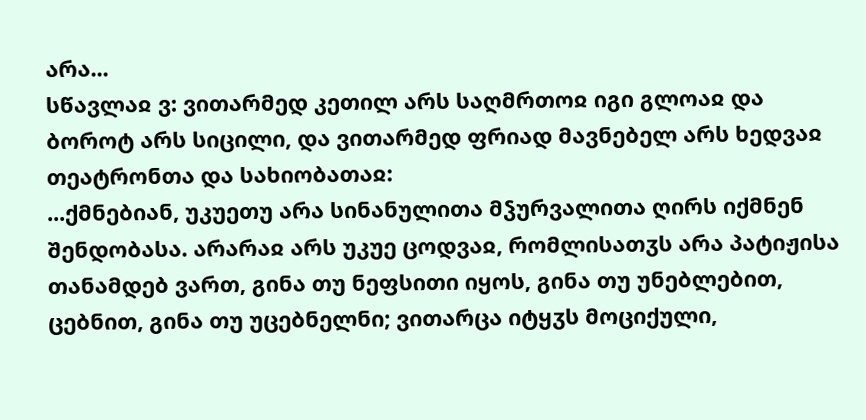არა...
სწავლაჲ ვ: ვითარმედ კეთილ არს საღმრთოჲ იგი გლოაჲ და ბოროტ არს სიცილი, და ვითარმედ ფრიად მავნებელ არს ხედვაჲ თეატრონთა და სახიობათაჲ:
...ქმნებიან, უკუეთუ არა სინანულითა მჴურვალითა ღირს იქმნენ შენდობასა. არარაჲ არს უკუე ცოდვაჲ, რომლისათჳს არა პატიჟისა თანამდებ ვართ, გინა თუ ნეფსითი იყოს, გინა თუ უნებლებით, ცებნით, გინა თუ უცებნელნი; ვითარცა იტყჳს მოციქული,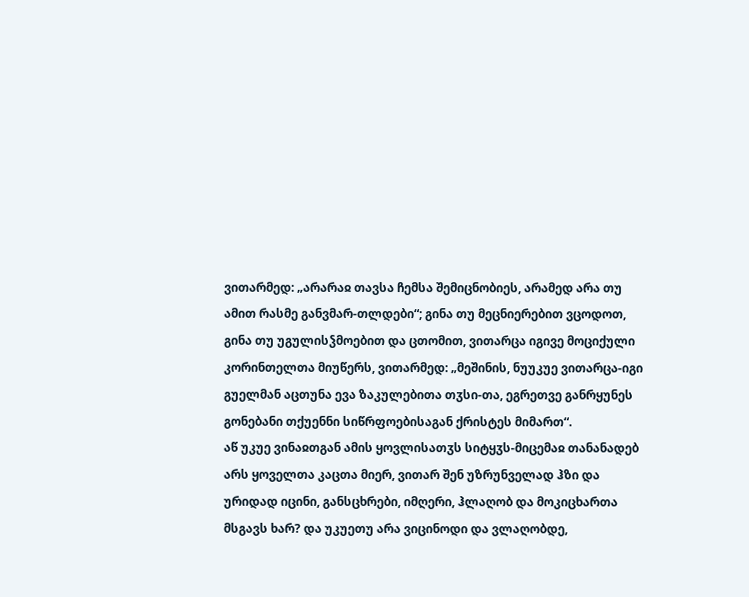ვითარმედ: „არარაჲ თავსა ჩემსა შემიცნობიეს, არამედ არა თუ ამით რასმე განვმარ-თლდები“; გინა თუ მეცნიერებით ვცოდოთ, გინა თუ უგულისჴმოებით და ცთომით, ვითარცა იგივე მოციქული კორინთელთა მიუწერს, ვითარმედ: „მეშინის, ნუუკუე ვითარცა-იგი გუელმან აცთუნა ევა ზაკულებითა თჳსი-თა, ეგრეთვე განრყუნეს გონებანი თქუენნი სიწრფოებისაგან ქრისტეს მიმართ“.
აწ უკუე ვინაჲთგან ამის ყოვლისათჳს სიტყჳს-მიცემაჲ თანანადებ არს ყოველთა კაცთა მიერ, ვითარ შენ უზრუნველად ჰზი და ურიდად იცინი, განსცხრები, იმღერი, ჰლაღობ და მოკიცხართა მსგავს ხარ? და უკუეთუ არა ვიცინოდი და ვლაღობდე,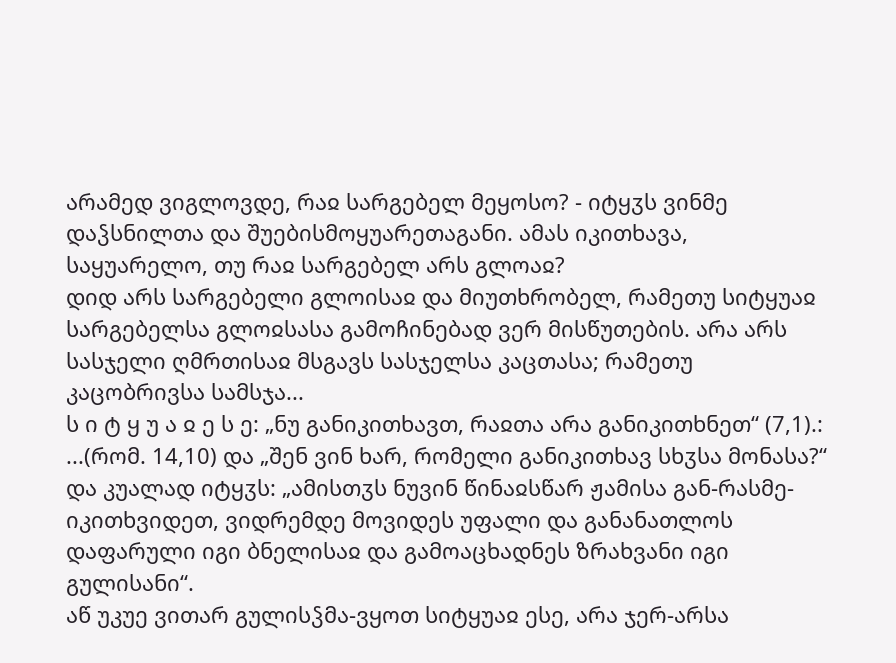არამედ ვიგლოვდე, რაჲ სარგებელ მეყოსო? - იტყჳს ვინმე დაჴსნილთა და შუებისმოყუარეთაგანი. ამას იკითხავა, საყუარელო, თუ რაჲ სარგებელ არს გლოაჲ?
დიდ არს სარგებელი გლოისაჲ და მიუთხრობელ, რამეთუ სიტყუაჲ სარგებელსა გლოჲსასა გამოჩინებად ვერ მისწუთების. არა არს სასჯელი ღმრთისაჲ მსგავს სასჯელსა კაცთასა; რამეთუ კაცობრივსა სამსჯა...
ს ი ტ ყ უ ა ჲ ე ს ე: „ნუ განიკითხავთ, რაჲთა არა განიკითხნეთ“ (7,1).:
...(რომ. 14,10) და „შენ ვინ ხარ, რომელი განიკითხავ სხჳსა მონასა?“ და კუალად იტყჳს: „ამისთჳს ნუვინ წინაჲსწარ ჟამისა გან-რასმე-იკითხვიდეთ, ვიდრემდე მოვიდეს უფალი და განანათლოს დაფარული იგი ბნელისაჲ და გამოაცხადნეს ზრახვანი იგი გულისანი“.
აწ უკუე ვითარ გულისჴმა-ვყოთ სიტყუაჲ ესე, არა ჯერ-არსა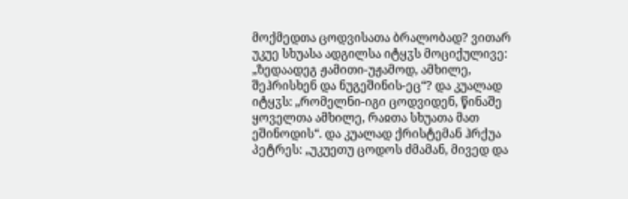მოქმედთა ცოდვისათა ბრალობად? ვითარ უკუე სხუასა ადგილსა იტყჳს მოციქულივე: „ზედაადეგ ჟამითი-უჟამოდ, ამხილე, შეჰრისხენ და ნუგეშინის-ეც“? და კუალად იტყჳს: „რომელნი-იგი ცოდვიდენ, წინაშე ყოველთა ამხილე, რაჲთა სხუათა მათ ეშინოდის“. და კუალად ქრისტემან ჰრქუა პეტრეს: „უკუეთუ ცოდოს ძმამან, მივედ და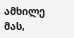ამხილე მას,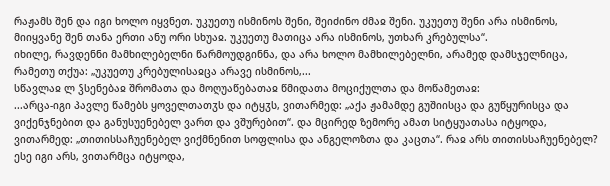რაჟამს შენ და იგი ხოლო იყვნეთ. უკუეთუ ისმინოს შენი, შეიძინო ძმაჲ შენი. უკუეთუ შენი არა ისმინოს, მიიყვანე შენ თანა ერთი ანუ ორი სხუაჲ. უკუეთუ მათიცა არა ისმინოს, უთხარ კრებულსა“.
იხილე, რავდენნი მამხილებელნი წარმოუდგინნა, და არა ხოლო მამხილებელნი, არამედ დამსჯელნიცა, რამეთუ თქუა: „უკუეთუ კრებულისაჲცა არავე ისმინოს,...
სწავლაჲ ლ ჴსენებაჲ შრომათა და მოღუაწებათაჲ წმიდათა მოციქულთა და მოწამეთაჲ:
...არცა-იგი პავლე წამებს ყოველთათჳს და იტყჳს, ვითარმედ: „აქა ჟამამდე გუშიისცა და გუწყურისცა და ვიქენჯნებით და განუსუენებელ ვართ და ვშურებით“. და მცირედ ზემორე ამათ სიტყუათასა იტყოდა, ვითარმედ: „თითისსაჩუენებელ ვიქმნენით სოფლისა და ანგელოზთა და კაცთა“. რაჲ არს თითისსაჩუენებელ? ესე იგი არს, ვითარმცა იტყოდა,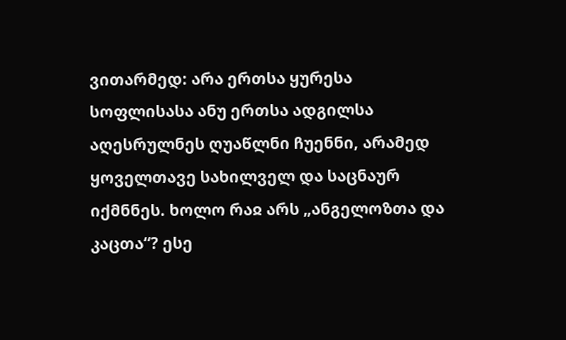ვითარმედ: არა ერთსა ყურესა სოფლისასა ანუ ერთსა ადგილსა აღესრულნეს ღუაწლნი ჩუენნი, არამედ ყოველთავე სახილველ და საცნაურ იქმნნეს. ხოლო რაჲ არს „ანგელოზთა და კაცთა“? ესე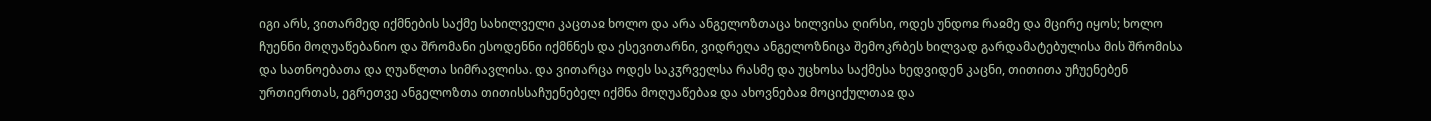იგი არს, ვითარმედ იქმნების საქმე სახილველი კაცთაჲ ხოლო და არა ანგელოზთაცა ხილვისა ღირსი, ოდეს უნდოჲ რაჲმე და მცირე იყოს; ხოლო ჩუენნი მოღუაწებანიო და შრომანი ესოდენნი იქმნნეს და ესევითარნი, ვიდრეღა ანგელოზნიცა შემოკრბეს ხილვად გარდამატებულისა მის შრომისა და სათნოებათა და ღუაწლთა სიმრავლისა. და ვითარცა ოდეს საკჳრველსა რასმე და უცხოსა საქმესა ხედვიდენ კაცნი, თითითა უჩუენებენ ურთიერთას, ეგრეთვე ანგელოზთა თითისსაჩუენებელ იქმნა მოღუაწებაჲ და ახოვნებაჲ მოციქულთაჲ და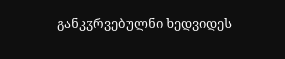განკჳრვებულნი ხედვიდეს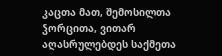კაცთა მათ, შემოსილთა ჴორცითა, ვითარ აღასრულებდეს საქმეთა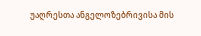უაღრესთა ანგელოზებრივისა მის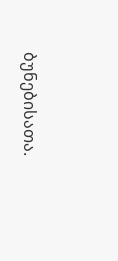ბუნებისათა.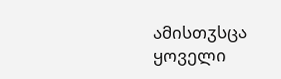ამისთჳსცა ყოველი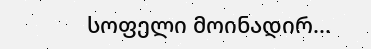სოფელი მოინადირ...